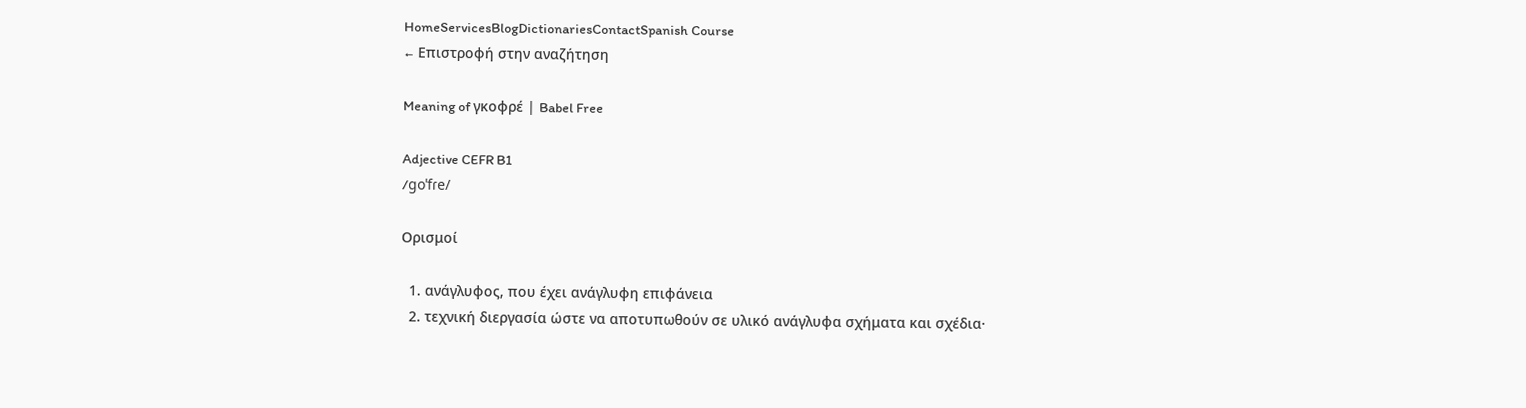HomeServicesBlogDictionariesContactSpanish Course
← Επιστροφή στην αναζήτηση

Meaning of γκοφρέ | Babel Free

Adjective CEFR B1
/ɡoˈfɾe/

Ορισμοί

  1. ανάγλυφος, που έχει ανάγλυφη επιφάνεια
  2. τεχνική διεργασία ώστε να αποτυπωθούν σε υλικό ανάγλυφα σχήματα και σχέδια·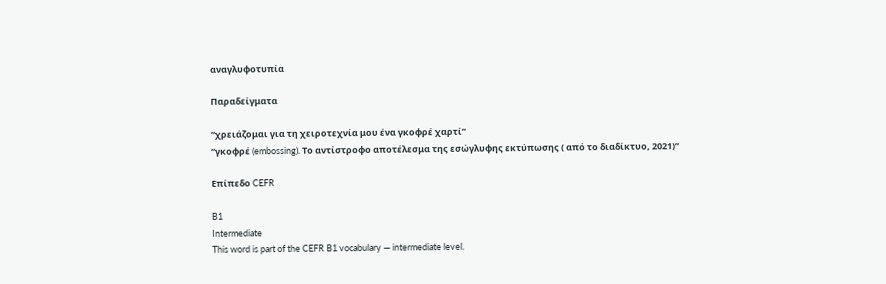αναγλυφοτυπία

Παραδείγματα

“χρειάζομαι για τη χειροτεχνία μου ένα γκοφρέ χαρτί”
“γκοφρέ (embossing). Το αντίστροφο αποτέλεσμα της εσώγλυφης εκτύπωσης ( από το διαδίκτυο, 2021)”

Επίπεδο CEFR

B1
Intermediate
This word is part of the CEFR B1 vocabulary — intermediate level.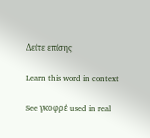Δείτε επίσης

Learn this word in context

See γκοφρέ used in real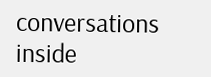conversations inside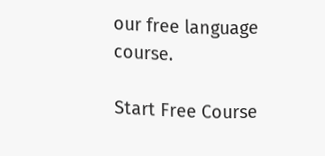our free language course.

Start Free Course